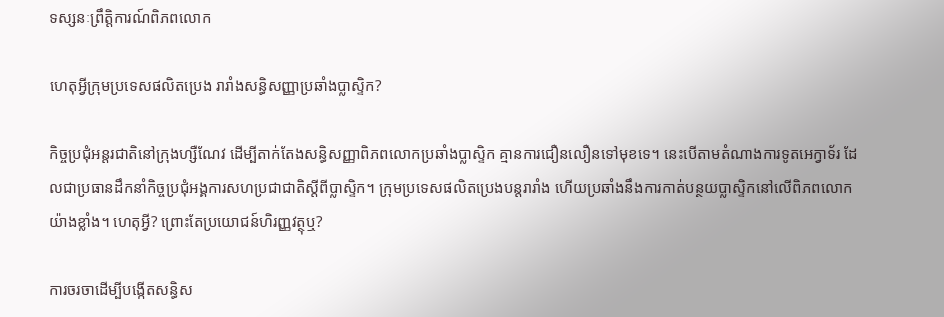ទស្សនៈព្រឹត្តិការណ៍ពិភពលោក

ហេតុអ្វីក្រុមប្រទេសផលិតប្រេង រារាំងសន្ធិសញ្ញាប្រឆាំងប្លាស្ទិក?

កិច្ចប្រជុំអន្តរជាតិនៅក្រុងហ្សឺណែវ ដើម្បីតាក់តែងសន្ធិសញ្ញាពិភពលោកប្រឆាំងប្លាស្ទិក គ្មានការជឿនលឿនទៅមុខទេ។ នេះបើតាមតំណាងការទូតអេក្វាទ័រ ដែលជាប្រធានដឹកនាំកិច្ចប្រជុំអង្គការសហប្រជាជាតិស្តីពីប្លាស្ទិក។ ក្រុមប្រទេសផលិតប្រេងបន្តរារាំង ហើយប្រឆាំងនឹងការកាត់បន្ថយប្លាស្ទិកនៅលើពិភពលោកយ៉ាងខ្លាំង។ ហេតុអ្វី? ព្រោះតែប្រយោជន៍ហិរញ្ញវត្ថុឬ?

ការចរចាដើម្បីបង្កើតសន្ធិស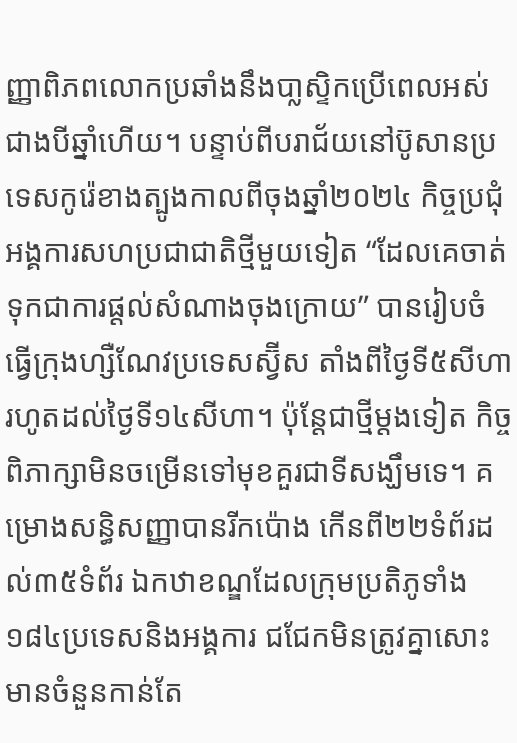ញ្ញាពិភពលោកប្រឆាំងនឹងបា្លសិ្ទកប្រើពេលអស់ជាងបីឆ្នាំហើយ។ បន្ទាប់ពីបរាជ័យនៅប៊ូសានប្រទេសកូរ៉េខាងត្បូងកាលពីចុងឆ្នាំ២០២៤ កិច្ចប្រជុំអង្គការសហប្រជាជាតិថ្មីមួយទៀត “ដែលគេចាត់ទុកជាការផ្តល់សំណាងចុងក្រោយ” បានរៀបចំធ្វើក្រុងហ្សឺណែវប្រទេសស្វ៊ីស តាំងពីថ្ងៃទី៥សីហារហូតដល់ថ្ងៃទី១៤សីហា។ ប៉ុន្តែជាថ្មីម្តងទៀត កិច្ចពិភាក្សាមិនចម្រើនទៅមុខគួរជាទីសង្ឃឹមទេ។ គម្រោងសន្ធិសញ្ញាបានរីកប៉ោង កើនពី២២ទំព័រដល់៣៥ទំព័រ ឯកឋាខណ្ឌដែលក្រុមប្រតិភូទាំង១៨៤ប្រទេសនិងអង្គការ ជជែកមិនត្រូវគ្នាសោះមានចំនួនកាន់តែ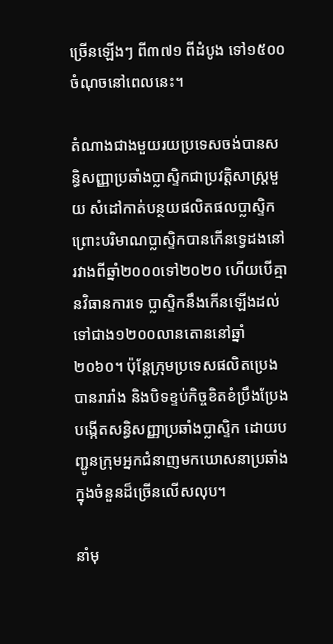ច្រើនឡើងៗ ពី៣៧១ ពីដំបូង ទៅ១៥០០ចំណុចនៅពេលនេះ។

តំណាងជាងមួយរយប្រទេសចង់បានសន្ធិសញ្ញាប្រឆាំងប្លាស្ទិកជាប្រវត្តិសាស្ត្រមួយ សំដៅកាត់បន្ថយផលិតផលប្លាស្ទិក ព្រោះបរិមាណប្លាស្ទិកបានកើនទ្វេដងនៅរវាងពីឆ្នាំ២០០០ទៅ២០២០ ហើយបើគ្មានវិធានការទេ ប្លាស្ទិកនឹងកើនឡើងដល់ទៅជាង១២០០លានតោននៅឆ្នាំ២០៦០។ ប៉ុន្តែក្រុមប្រទេសផលិតប្រេង បានរារាំង និងបិទខ្ទប់កិច្ចខិតខំប្រឹងប្រែងបង្កើតសន្ធិសញ្ញាប្រឆាំងប្លាស្ទិក ដោយបញ្ជូនក្រុមអ្នកជំនាញមកឃោសនាប្រឆាំង ក្នុងចំនួនដ៏ច្រើនលើសលុប។

នាំមុ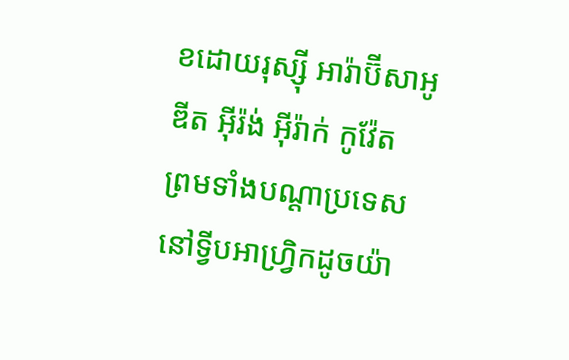ខដោយរុស្ស៊ី អារ៉ាប៊ីសាអូឌីត អ៊ីរ៉ង់ អ៊ីរ៉ាក់ កូវ៉ែត  ព្រមទាំងបណ្តាប្រទេសនៅទ្វីបអាហ្វ្រិកដូចយ៉ា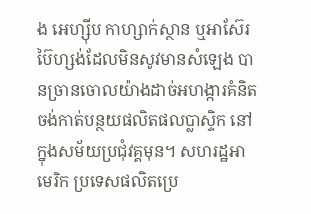ង អេហ្ស៊ីប កាហ្សាក់ស្ថាន ឬអាស៊ែរប៊ៃហ្សង់ដែលមិនសូវមានសំឡេង បានច្រានចោលយ៉ាងដាច់អហង្ការគំនិតចង់កាត់បន្ថយផលិតផលប្លាស្ទិក នៅក្នុងសម័យប្រជុំវគ្គមុន។ សហរដ្ឋអាមេរិក ប្រទេសផលិតប្រេ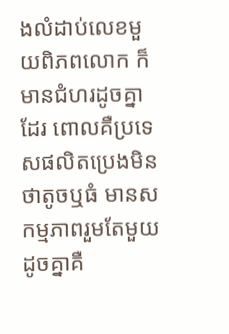ងលំដាប់លេខមួយពិភពលោក ក៏មានជំហរដូចគ្នាដែរ ពោលគឺប្រទេសផលិតប្រេងមិនថាតូចឬធំ មានសកម្មភាពរួមតែមួយដូចគ្នាគឺ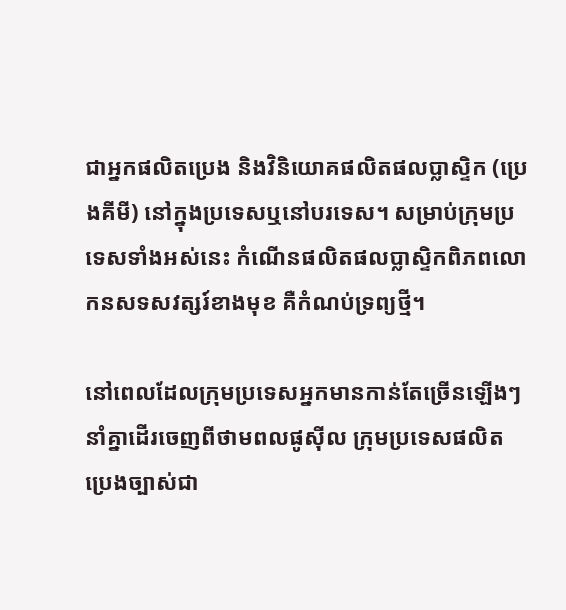ជាអ្នកផលិតប្រេង និងវិនិយោគផលិតផលប្លាស្ទិក (ប្រេងគីមី) នៅក្នុងប្រទេសឬនៅបរទេស។ សម្រាប់ក្រុមប្រទេសទាំងអស់នេះ កំណើនផលិតផលប្លាស្ទិកពិភពលោកនសទសវត្សរ៍ខាងមុខ គឺកំណប់ទ្រព្យថ្មី។

នៅពេលដែលក្រុមប្រទេសអ្នកមានកាន់តែច្រើនឡើងៗនាំគ្នាដើរចេញពីថាមពលផូស៊ីល ក្រុមប្រទេសផលិតប្រេងច្បាស់ជា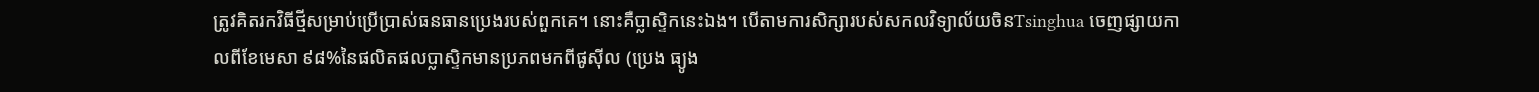ត្រូវគិតរកវិធីថ្មីសម្រាប់ប្រើប្រាស់ធនធានប្រេងរបស់ពួកគេ។ នោះគឺប្លាស្ទិកនេះឯង។ បើតាមការសិក្សារបស់សកលវិទ្យាល័យចិនTsinghua ចេញផ្សាយកាលពីខែមេសា ៩៨%នៃផលិតផលប្លាស្ទិកមានប្រភពមកពីផូស៊ីល (ប្រេង ធ្យូង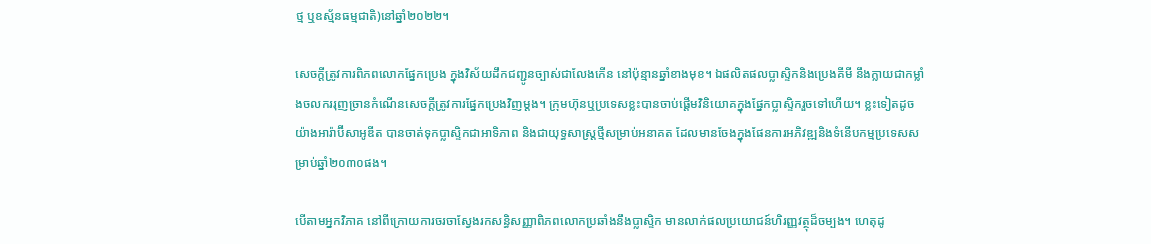ថ្ម ឬឧស្ម័នធម្មជាតិ)នៅឆ្នាំ២០២២។

សេចក្តីត្រូវការពិភពលោកផ្នែកប្រេង ក្នុងវិស័យដឹកជញ្ជូនច្បាស់ជាលែងកើន នៅប៉ុន្មានឆ្នាំខាងមុខ។ ឯផលិតផលប្លាស្ទិកនិងប្រេងគីមី នឹងក្លាយជាកម្លាំងចលកររុញច្រានកំណើនសេចក្តីត្រូវការផ្នែកប្រេងវិញម្តង។ ក្រុមហ៊ុនឬប្រទេសខ្លះបានចាប់ផ្តើមវិនិយោគក្នុងផ្នែកប្លាស្ទិករួចទៅហើយ។ ខ្លះទៀតដូចយ៉ាងអារ៉ាប៊ីសាអូឌីត បានចាត់ទុកប្លាស្ទិកជាអាទិភាព និងជាយុទ្ធសាស្ត្រថ្មីសម្រាប់អនាគត ដែលមានចែងក្នុងផែនការអភិវឌ្ឍនិងទំនើបកម្មប្រទេសសម្រាប់ឆ្នាំ២០៣០ផង។

បើតាមអ្នកវិភាគ នៅពីក្រោយការចរចាស្វែងរកសន្ធិសញ្ញាពិភពលោកប្រឆាំងនឹងប្លាស្ទិក មានលាក់ផលប្រយោជន៍ហិរញ្ញវត្ថុដ៏ចម្បង។ ហេតុដូ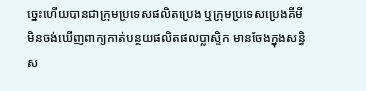ច្នេះហើយបានជាក្រុមប្រទេសផលិតប្រេង ឬក្រុមប្រទេសប្រេងគីមី មិនចង់ឃើញពាក្យកាត់បន្ថយផលិតផលប្លាស្ទិក មានចែងក្នុងសន្ធិស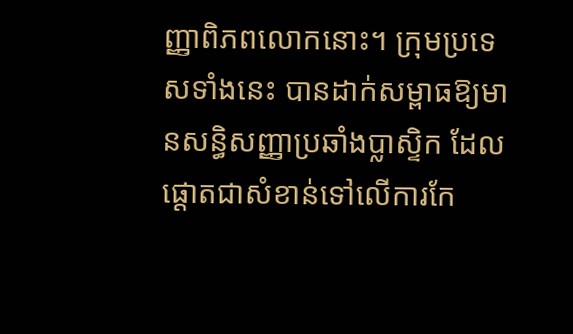ញ្ញាពិភពលោកនោះ។ ក្រុមប្រទេសទាំងនេះ បានដាក់សម្ពាធឱ្យមានសន្ធិសញ្ញាប្រឆាំងប្លាស្ទិក ដែលផ្តោតជាសំខាន់ទៅលើការកែ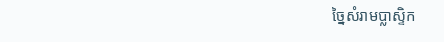ច្នៃសំរាមប្លាស្ទិក